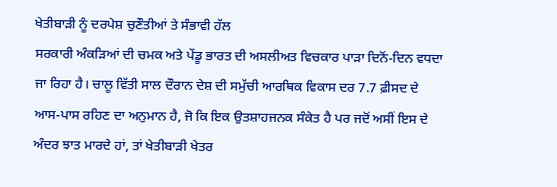ਖੇਤੀਬਾੜੀ ਨੂੰ ਦਰਪੇਸ਼ ਚੁਣੌਤੀਆਂ ਤੇ ਸੰਭਾਵੀ ਹੱਲ
ਸਰਕਾਰੀ ਅੰਕੜਿਆਂ ਦੀ ਚਮਕ ਅਤੇ ਪੇਂਡੂ ਭਾਰਤ ਦੀ ਅਸਲੀਅਤ ਵਿਚਕਾਰ ਪਾੜਾ ਦਿਨੋਂ-ਦਿਨ ਵਧਦਾ ਜਾ ਰਿਹਾ ਹੈ। ਚਾਲੂ ਵਿੱਤੀ ਸਾਲ ਦੌਰਾਨ ਦੇਸ਼ ਦੀ ਸਮੁੱਚੀ ਆਰਥਿਕ ਵਿਕਾਸ ਦਰ 7.7 ਫ਼ੀਸਦ ਦੇ ਆਸ-ਪਾਸ ਰਹਿਣ ਦਾ ਅਨੁਮਾਨ ਹੈ, ਜੋ ਕਿ ਇਕ ਉਤਸ਼ਾਹਜਨਕ ਸੰਕੇਤ ਹੈ ਪਰ ਜਦੋਂ ਅਸੀਂ ਇਸ ਦੇ ਅੰਦਰ ਝਾਤ ਮਾਰਦੇ ਹਾਂ, ਤਾਂ ਖੇਤੀਬਾੜੀ ਖੇਤਰ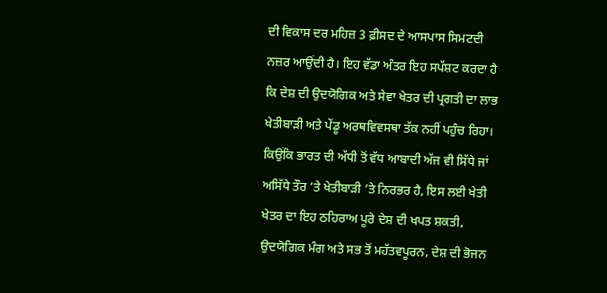ਦੀ ਵਿਕਾਸ ਦਰ ਮਹਿਜ਼ 3 ਫ਼ੀਸਦ ਦੇ ਆਸਪਾਸ ਸਿਮਟਦੀ ਨਜ਼ਰ ਆਉਂਦੀ ਹੈ। ਇਹ ਵੱਡਾ ਅੰਤਰ ਇਹ ਸਪੱਸ਼ਟ ਕਰਦਾ ਹੈ ਕਿ ਦੇਸ਼ ਦੀ ਉਦਯੋਗਿਕ ਅਤੇ ਸੇਵਾ ਖੇਤਰ ਦੀ ਪ੍ਰਗਤੀ ਦਾ ਲਾਭ ਖੇਤੀਬਾੜੀ ਅਤੇ ਪੇਂਡੂ ਅਰਥਵਿਵਸਥਾ ਤੱਕ ਨਹੀਂ ਪਹੁੰਚ ਰਿਹਾ। ਕਿਉਂਕਿ ਭਾਰਤ ਦੀ ਅੱਧੀ ਤੋਂ ਵੱਧ ਆਬਾਦੀ ਅੱਜ ਵੀ ਸਿੱਧੇ ਜਾਂ ਅਸਿੱਧੇ ਤੌਰ ’ਤੇ ਖੇਤੀਬਾੜੀ ’ਤੇ ਨਿਰਭਰ ਹੈ, ਇਸ ਲਈ ਖੇਤੀ ਖੇਤਰ ਦਾ ਇਹ ਠਹਿਰਾਅ ਪੂਰੇ ਦੇਸ਼ ਦੀ ਖਪਤ ਸ਼ਕਤੀ, ਉਦਯੋਗਿਕ ਮੰਗ ਅਤੇ ਸਭ ਤੋਂ ਮਹੱਤਵਪੂਰਨ, ਦੇਸ਼ ਦੀ ਭੋਜਨ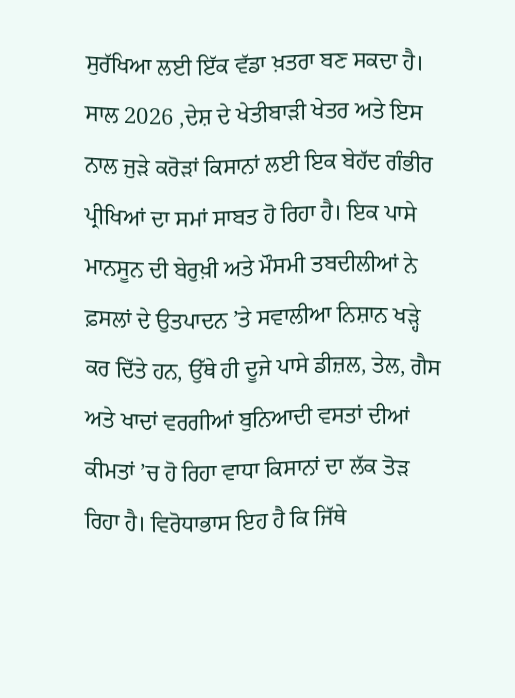ਸੁਰੱਖਿਆ ਲਈ ਇੱਕ ਵੱਡਾ ਖ਼ਤਰਾ ਬਣ ਸਕਦਾ ਹੈ। ਸਾਲ 2026 ,ਦੇਸ਼ ਦੇ ਖੇਤੀਬਾੜੀ ਖੇਤਰ ਅਤੇ ਇਸ ਨਾਲ ਜੁੜੇ ਕਰੋੜਾਂ ਕਿਸਾਨਾਂ ਲਈ ਇਕ ਬੇਹੱਦ ਗੰਭੀਰ ਪ੍ਰੀਖਿਆਂ ਦਾ ਸਮਾਂ ਸਾਬਤ ਹੋ ਰਿਹਾ ਹੈ। ਇਕ ਪਾਸੇ ਮਾਨਸੂਨ ਦੀ ਬੇਰੁਖ਼ੀ ਅਤੇ ਮੌਸਮੀ ਤਬਦੀਲੀਆਂ ਨੇ ਫ਼ਸਲਾਂ ਦੇ ਉਤਪਾਦਨ ’ਤੇ ਸਵਾਲੀਆ ਨਿਸ਼ਾਨ ਖੜ੍ਹੇ ਕਰ ਦਿੱਤੇ ਹਨ, ਉੱਥੇ ਹੀ ਦੂਜੇ ਪਾਸੇ ਡੀਜ਼ਲ, ਤੇਲ, ਗੈਸ ਅਤੇ ਖਾਦਾਂ ਵਰਗੀਆਂ ਬੁਨਿਆਦੀ ਵਸਤਾਂ ਦੀਆਂ ਕੀਮਤਾਂ ’ਚ ਹੋ ਰਿਹਾ ਵਾਧਾ ਕਿਸਾਨਾਂ ਦਾ ਲੱਕ ਤੋੜ ਰਿਹਾ ਹੈ। ਵਿਰੋਧਾਭਾਸ ਇਹ ਹੈ ਕਿ ਜਿੱਥੇ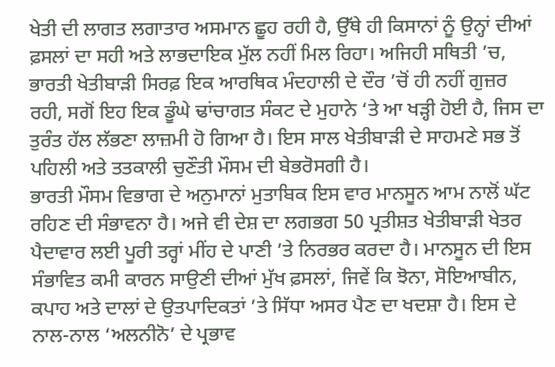ਖੇਤੀ ਦੀ ਲਾਗਤ ਲਗਾਤਾਰ ਅਸਮਾਨ ਛੂਹ ਰਹੀ ਹੈ, ਉੱਥੇ ਹੀ ਕਿਸਾਨਾਂ ਨੂੰ ਉਨ੍ਹਾਂ ਦੀਆਂ ਫ਼ਸਲਾਂ ਦਾ ਸਹੀ ਅਤੇ ਲਾਭਦਾਇਕ ਮੁੱਲ ਨਹੀਂ ਮਿਲ ਰਿਹਾ। ਅਜਿਹੀ ਸਥਿਤੀ ’ਚ, ਭਾਰਤੀ ਖੇਤੀਬਾੜੀ ਸਿਰਫ਼ ਇਕ ਆਰਥਿਕ ਮੰਦਹਾਲੀ ਦੇ ਦੌਰ ’ਚੋਂ ਹੀ ਨਹੀਂ ਗੁਜ਼ਰ ਰਹੀ, ਸਗੋਂ ਇਹ ਇਕ ਡੂੰਘੇ ਢਾਂਚਾਗਤ ਸੰਕਟ ਦੇ ਮੁਹਾਨੇ ‘ਤੇ ਆ ਖੜ੍ਹੀ ਹੋਈ ਹੈ, ਜਿਸ ਦਾ ਤੁਰੰਤ ਹੱਲ ਲੱਭਣਾ ਲਾਜ਼ਮੀ ਹੋ ਗਿਆ ਹੈ। ਇਸ ਸਾਲ ਖੇਤੀਬਾੜੀ ਦੇ ਸਾਹਮਣੇ ਸਭ ਤੋਂ ਪਹਿਲੀ ਅਤੇ ਤਤਕਾਲੀ ਚੁਣੌਤੀ ਮੌਸਮ ਦੀ ਬੇਭਰੋਸਗੀ ਹੈ।
ਭਾਰਤੀ ਮੌਸਮ ਵਿਭਾਗ ਦੇ ਅਨੁਮਾਨਾਂ ਮੁਤਾਬਿਕ ਇਸ ਵਾਰ ਮਾਨਸੂਨ ਆਮ ਨਾਲੋਂ ਘੱਟ ਰਹਿਣ ਦੀ ਸੰਭਾਵਨਾ ਹੈ। ਅਜੇ ਵੀ ਦੇਸ਼ ਦਾ ਲਗਭਗ 50 ਪ੍ਰਤੀਸ਼ਤ ਖੇਤੀਬਾੜੀ ਖੇਤਰ ਪੈਦਾਵਾਰ ਲਈ ਪੂਰੀ ਤਰ੍ਹਾਂ ਮੀਂਹ ਦੇ ਪਾਣੀ ’ਤੇ ਨਿਰਭਰ ਕਰਦਾ ਹੈ। ਮਾਨਸੂਨ ਦੀ ਇਸ ਸੰਭਾਵਿਤ ਕਮੀ ਕਾਰਨ ਸਾਉਣੀ ਦੀਆਂ ਮੁੱਖ ਫ਼ਸਲਾਂ, ਜਿਵੇਂ ਕਿ ਝੋਨਾ, ਸੋਇਆਬੀਨ, ਕਪਾਹ ਅਤੇ ਦਾਲਾਂ ਦੇ ਉਤਪਾਦਿਕਤਾਂ ’ਤੇ ਸਿੱਧਾ ਅਸਰ ਪੈਣ ਦਾ ਖਦਸ਼ਾ ਹੈ। ਇਸ ਦੇ ਨਾਲ-ਨਾਲ ‘ਅਲਨੀਨੋ’ ਦੇ ਪ੍ਰਭਾਵ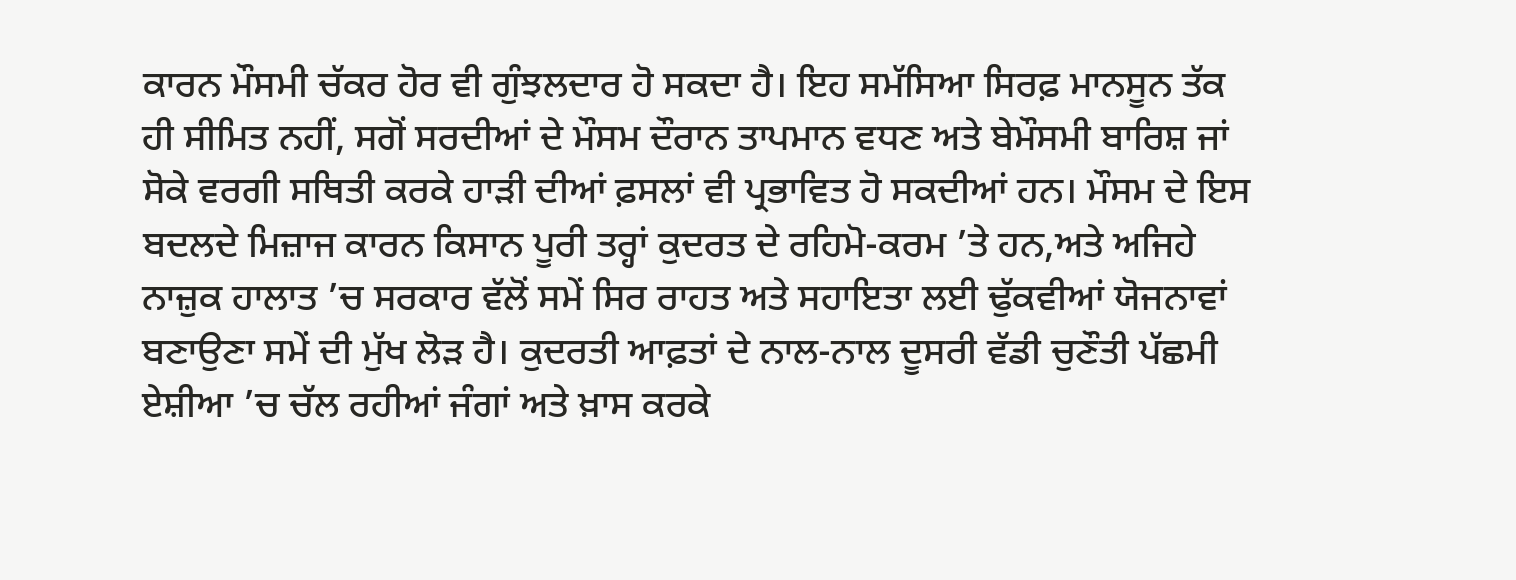ਕਾਰਨ ਮੌਸਮੀ ਚੱਕਰ ਹੋਰ ਵੀ ਗੁੰਝਲਦਾਰ ਹੋ ਸਕਦਾ ਹੈ। ਇਹ ਸਮੱਸਿਆ ਸਿਰਫ਼ ਮਾਨਸੂਨ ਤੱਕ ਹੀ ਸੀਮਿਤ ਨਹੀਂ, ਸਗੋਂ ਸਰਦੀਆਂ ਦੇ ਮੌਸਮ ਦੌਰਾਨ ਤਾਪਮਾਨ ਵਧਣ ਅਤੇ ਬੇਮੌਸਮੀ ਬਾਰਿਸ਼ ਜਾਂ ਸੋਕੇ ਵਰਗੀ ਸਥਿਤੀ ਕਰਕੇ ਹਾੜੀ ਦੀਆਂ ਫ਼ਸਲਾਂ ਵੀ ਪ੍ਰਭਾਵਿਤ ਹੋ ਸਕਦੀਆਂ ਹਨ। ਮੌਸਮ ਦੇ ਇਸ ਬਦਲਦੇ ਮਿਜ਼ਾਜ ਕਾਰਨ ਕਿਸਾਨ ਪੂਰੀ ਤਰ੍ਹਾਂ ਕੁਦਰਤ ਦੇ ਰਹਿਮੋ-ਕਰਮ ’ਤੇ ਹਨ,ਅਤੇ ਅਜਿਹੇ ਨਾਜ਼ੁਕ ਹਾਲਾਤ ’ਚ ਸਰਕਾਰ ਵੱਲੋਂ ਸਮੇਂ ਸਿਰ ਰਾਹਤ ਅਤੇ ਸਹਾਇਤਾ ਲਈ ਢੁੱਕਵੀਆਂ ਯੋਜਨਾਵਾਂ ਬਣਾਉਣਾ ਸਮੇਂ ਦੀ ਮੁੱਖ ਲੋੜ ਹੈ। ਕੁਦਰਤੀ ਆਫ਼ਤਾਂ ਦੇ ਨਾਲ-ਨਾਲ ਦੂਸਰੀ ਵੱਡੀ ਚੁਣੌਤੀ ਪੱਛਮੀ ਏਸ਼ੀਆ ’ਚ ਚੱਲ ਰਹੀਆਂ ਜੰਗਾਂ ਅਤੇ ਖ਼ਾਸ ਕਰਕੇ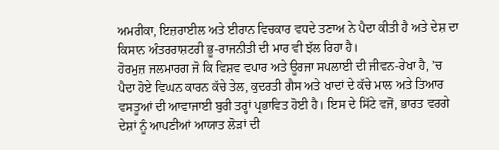ਅਮਰੀਕਾ, ਇਜ਼ਰਾਈਲ ਅਤੇ ਈਰਾਨ ਵਿਚਕਾਰ ਵਧਦੇ ਤਣਾਅ ਨੇ ਪੈਦਾ ਕੀਤੀ ਹੈ ਅਤੇ ਦੇਸ਼ ਦਾ ਕਿਸਾਨ ਅੰਤਰਰਾਸ਼ਟਰੀ ਭੂ-ਰਾਜਨੀਤੀ ਦੀ ਮਾਰ ਵੀ ਝੱਲ ਰਿਹਾ ਹੈ।
ਹੋਰਮੁਜ਼ ਜਲਮਾਰਗ ਜੋ ਕਿ ਵਿਸ਼ਵ ਵਪਾਰ ਅਤੇ ਊਰਜਾ ਸਪਲਾਈ ਦੀ ਜੀਵਨ-ਰੇਖਾ ਹੈ, ’ਚ ਪੈਦਾ ਹੋਏ ਵਿਘਨ ਕਾਰਨ ਕੱਚੇ ਤੇਲ, ਕੁਦਰਤੀ ਗੈਸ ਅਤੇ ਖਾਦਾਂ ਦੇ ਕੱਚੇ ਮਾਲ ਅਤੇ ਤਿਆਰ ਵਸਤੂਆਂ ਦੀ ਆਵਾਜਾਈ ਬੁਰੀ ਤਰ੍ਹਾਂ ਪ੍ਰਭਾਵਿਤ ਹੋਈ ਹੈ। ਇਸ ਦੇ ਸਿੱਟੇ ਵਜੋਂ, ਭਾਰਤ ਵਰਗੇ ਦੇਸ਼ਾਂ ਨੂੰ ਆਪਣੀਆਂ ਆਯਾਤ ਲੋੜਾਂ ਦੀ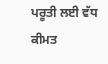ਪਰੂਤੀ ਲਈ ਵੱਧ ਕੀਮਤ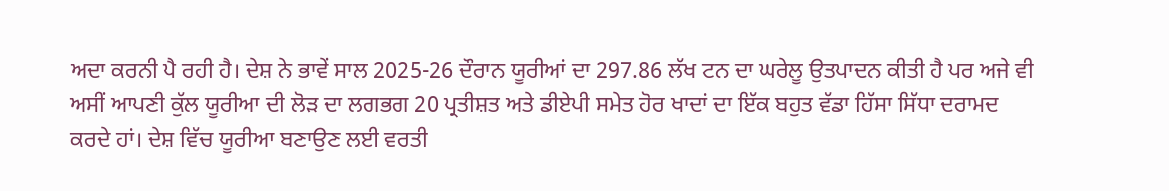ਅਦਾ ਕਰਨੀ ਪੈ ਰਹੀ ਹੈ। ਦੇਸ਼ ਨੇ ਭਾਵੇਂ ਸਾਲ 2025-26 ਦੌਰਾਨ ਯੂਰੀਆਂ ਦਾ 297.86 ਲੱਖ ਟਨ ਦਾ ਘਰੇਲੂ ਉਤਪਾਦਨ ਕੀਤੀ ਹੈ ਪਰ ਅਜੇ ਵੀ ਅਸੀਂ ਆਪਣੀ ਕੁੱਲ ਯੂਰੀਆ ਦੀ ਲੋੜ ਦਾ ਲਗਭਗ 20 ਪ੍ਰਤੀਸ਼ਤ ਅਤੇ ਡੀਏਪੀ ਸਮੇਤ ਹੋਰ ਖਾਦਾਂ ਦਾ ਇੱਕ ਬਹੁਤ ਵੱਡਾ ਹਿੱਸਾ ਸਿੱਧਾ ਦਰਾਮਦ ਕਰਦੇ ਹਾਂ। ਦੇਸ਼ ਵਿੱਚ ਯੂਰੀਆ ਬਣਾਉਣ ਲਈ ਵਰਤੀ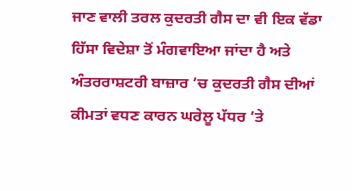ਜਾਣ ਵਾਲੀ ਤਰਲ ਕੁਦਰਤੀ ਗੈਸ ਦਾ ਵੀ ਇਕ ਵੱਡਾ ਹਿੱਸਾ ਵਿਦੇਸ਼ਾ ਤੋਂ ਮੰਗਵਾਇਆ ਜਾਂਦਾ ਹੈ ਅਤੇ ਅੰਤਰਰਾਸ਼ਟਰੀ ਬਾਜ਼ਾਰ ’ਚ ਕੁਦਰਤੀ ਗੈਸ ਦੀਆਂ ਕੀਮਤਾਂ ਵਧਣ ਕਾਰਨ ਘਰੇਲੂ ਪੱਧਰ ’ਤੇ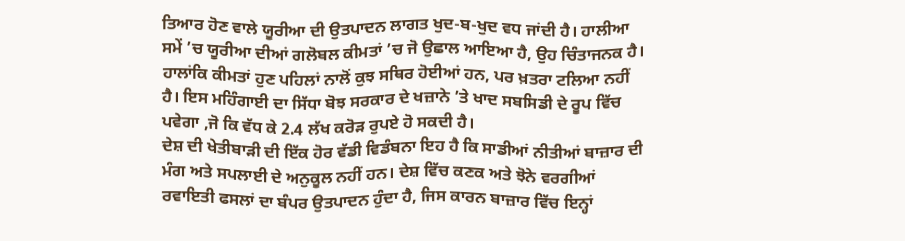ਤਿਆਰ ਹੋਣ ਵਾਲੇ ਯੂਰੀਆ ਦੀ ਉਤਪਾਦਨ ਲਾਗਤ ਖੁਦ-ਬ-ਖੁਦ ਵਧ ਜਾਂਦੀ ਹੈ। ਹਾਲੀਆ ਸਮੇਂ ’ਚ ਯੂਰੀਆ ਦੀਆਂ ਗਲੋਬਲ ਕੀਮਤਾਂ ’ਚ ਜੋ ਉਛਾਲ ਆਇਆ ਹੈ, ਉਹ ਚਿੰਤਾਜਨਕ ਹੈ। ਹਾਲਾਂਕਿ ਕੀਮਤਾਂ ਹੁਣ ਪਹਿਲਾਂ ਨਾਲੋਂ ਕੁਝ ਸਥਿਰ ਹੋਈਆਂ ਹਨ, ਪਰ ਖ਼ਤਰਾ ਟਲਿਆ ਨਹੀਂ ਹੈ। ਇਸ ਮਹਿੰਗਾਈ ਦਾ ਸਿੱਧਾ ਬੋਝ ਸਰਕਾਰ ਦੇ ਖਜ਼ਾਨੇ ’ਤੇ ਖਾਦ ਸਬਸਿਡੀ ਦੇ ਰੂਪ ਵਿੱਚ ਪਵੇਗਾ ,ਜੋ ਕਿ ਵੱਧ ਕੇ 2.4 ਲੱਖ ਕਰੋੜ ਰੁਪਏ ਹੋ ਸਕਦੀ ਹੈ।
ਦੇਸ਼ ਦੀ ਖੇਤੀਬਾੜੀ ਦੀ ਇੱਕ ਹੋਰ ਵੱਡੀ ਵਿਡੰਬਨਾ ਇਹ ਹੈ ਕਿ ਸਾਡੀਆਂ ਨੀਤੀਆਂ ਬਾਜ਼ਾਰ ਦੀ ਮੰਗ ਅਤੇ ਸਪਲਾਈ ਦੇ ਅਨੁਕੂਲ ਨਹੀਂ ਹਨ। ਦੇਸ਼ ਵਿੱਚ ਕਣਕ ਅਤੇ ਝੋਨੇ ਵਰਗੀਆਂ ਰਵਾਇਤੀ ਫਸਲਾਂ ਦਾ ਬੰਪਰ ਉਤਪਾਦਨ ਹੁੰਦਾ ਹੈ, ਜਿਸ ਕਾਰਨ ਬਾਜ਼ਾਰ ਵਿੱਚ ਇਨ੍ਹਾਂ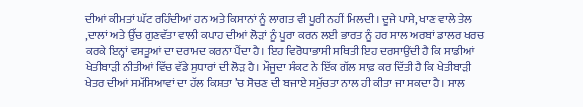ਦੀਆਂ ਕੀਮਤਾਂ ਘੱਟ ਰਹਿੰਦੀਆਂ ਹਨ ਅਤੇ ਕਿਸਾਨਾਂ ਨੂੰ ਲਾਗਤ ਵੀ ਪੂਰੀ ਨਹੀਂ ਮਿਲਦੀ। ਦੂਜੇ ਪਾਸੇ, ਖਾਣ ਵਾਲੇ ਤੇਲ ,ਦਾਲਾਂ ਅਤੇ ਉੱਚ ਗੁਣਵੱਤਾ ਵਾਲੀ ਕਪਾਹ ਦੀਆਂ ਲੋੜਾਂ ਨੂੰ ਪੂਰਾ ਕਰਨ ਲਈ ਭਾਰਤ ਨੂੰ ਹਰ ਸਾਲ ਅਰਬਾਂ ਡਾਲਰ ਖਰਚ ਕਰਕੇ ਇਨ੍ਹਾਂ ਵਸਤੂਆਂ ਦਾ ਦਰਾਮਦ ਕਰਨਾ ਪੈਂਦਾ ਹੈ। ਇਹ ਵਿਰੋਧਾਭਾਸੀ ਸਥਿਤੀ ਇਹ ਦਰਸਾਉਂਦੀ ਹੈ ਕਿ ਸਾਡੀਆਂ ਖੇਤੀਬਾੜੀ ਨੀਤੀਆਂ ਵਿੱਚ ਵੱਡੇ ਸੁਧਾਰਾਂ ਦੀ ਲੋੜ ਹੈ। ਮੌਜੂਦਾ ਸੰਕਟ ਨੇ ਇੱਕ ਗੱਲ ਸਾਫ਼ ਕਰ ਦਿੱਤੀ ਹੈ ਕਿ ਖੇਤੀਬਾੜੀ ਖੇਤਰ ਦੀਆਂ ਸਮੱਸਿਆਵਾਂ ਦਾ ਹੱਲ ਕਿਸ਼ਤਾ ’ਚ ਸੋਚਣ ਦੀ ਬਜਾਏ ਸਮੁੱਚਤਾ ਨਾਲ ਹੀ ਕੀਤਾ ਜਾ ਸਕਦਾ ਹੈ। ਸਾਲ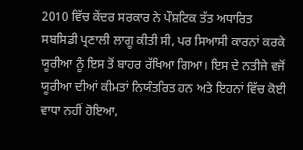2010 ਵਿੱਚ ਕੇਂਦਰ ਸਰਕਾਰ ਨੇ ਪੌਸ਼ਟਿਕ ਤੱਤ ਅਧਾਰਿਤ ਸਬਸਿਡੀ ਪ੍ਰਣਾਲੀ ਲਾਗੂ ਕੀਤੀ ਸੀ, ਪਰ ਸਿਆਸੀ ਕਾਰਨਾਂ ਕਰਕੇ ਯੂਰੀਆ ਨੂੰ ਇਸ ਤੋਂ ਬਾਹਰ ਰੱਖਿਆ ਗਿਆ। ਇਸ ਦੇ ਨਤੀਜੇ ਵਜੋਂ ਯੂਰੀਆ ਦੀਆਂ ਕੀਮਤਾਂ ਨਿਯੰਤਰਿਤ ਹਨ ਅਤੇ ਇਹਨਾਂ ਵਿੱਚ ਕੋਈ ਵਾਧਾ ਨਹੀਂ ਹੋਇਆ,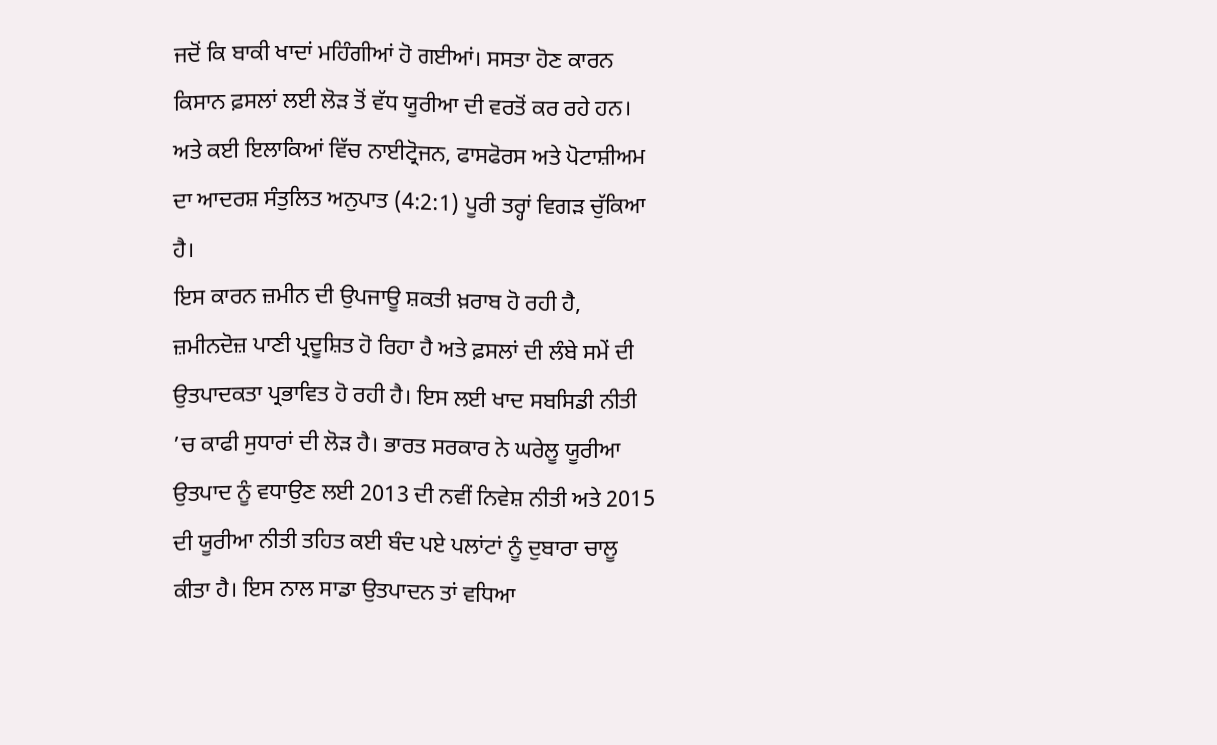ਜਦੋਂ ਕਿ ਬਾਕੀ ਖਾਦਾਂ ਮਹਿੰਗੀਆਂ ਹੋ ਗਈਆਂ। ਸਸਤਾ ਹੋਣ ਕਾਰਨ ਕਿਸਾਨ ਫ਼ਸਲਾਂ ਲਈ ਲੋੜ ਤੋਂ ਵੱਧ ਯੂਰੀਆ ਦੀ ਵਰਤੋਂ ਕਰ ਰਹੇ ਹਨ। ਅਤੇ ਕਈ ਇਲਾਕਿਆਂ ਵਿੱਚ ਨਾਈਟ੍ਰੋਜਨ, ਫਾਸਫੋਰਸ ਅਤੇ ਪੋਟਾਸ਼ੀਅਮ ਦਾ ਆਦਰਸ਼ ਸੰਤੁਲਿਤ ਅਨੁਪਾਤ (4:2:1) ਪੂਰੀ ਤਰ੍ਹਾਂ ਵਿਗੜ ਚੁੱਕਿਆ ਹੈ।
ਇਸ ਕਾਰਨ ਜ਼ਮੀਨ ਦੀ ਉਪਜਾਊ ਸ਼ਕਤੀ ਖ਼ਰਾਬ ਹੋ ਰਹੀ ਹੈ, ਜ਼ਮੀਨਦੋਜ਼ ਪਾਣੀ ਪ੍ਰਦੂਸ਼ਿਤ ਹੋ ਰਿਹਾ ਹੈ ਅਤੇ ਫ਼ਸਲਾਂ ਦੀ ਲੰਬੇ ਸਮੇਂ ਦੀ ਉਤਪਾਦਕਤਾ ਪ੍ਰਭਾਵਿਤ ਹੋ ਰਹੀ ਹੈ। ਇਸ ਲਈ ਖਾਦ ਸਬਸਿਡੀ ਨੀਤੀ ’ਚ ਕਾਫੀ ਸੁਧਾਰਾਂ ਦੀ ਲੋੜ ਹੈ। ਭਾਰਤ ਸਰਕਾਰ ਨੇ ਘਰੇਲੂ ਯੂਰੀਆ ਉਤਪਾਦ ਨੂੰ ਵਧਾਉਣ ਲਈ 2013 ਦੀ ਨਵੀਂ ਨਿਵੇਸ਼ ਨੀਤੀ ਅਤੇ 2015 ਦੀ ਯੂਰੀਆ ਨੀਤੀ ਤਹਿਤ ਕਈ ਬੰਦ ਪਏ ਪਲਾਂਟਾਂ ਨੂੰ ਦੁਬਾਰਾ ਚਾਲੂ ਕੀਤਾ ਹੈ। ਇਸ ਨਾਲ ਸਾਡਾ ਉਤਪਾਦਨ ਤਾਂ ਵਧਿਆ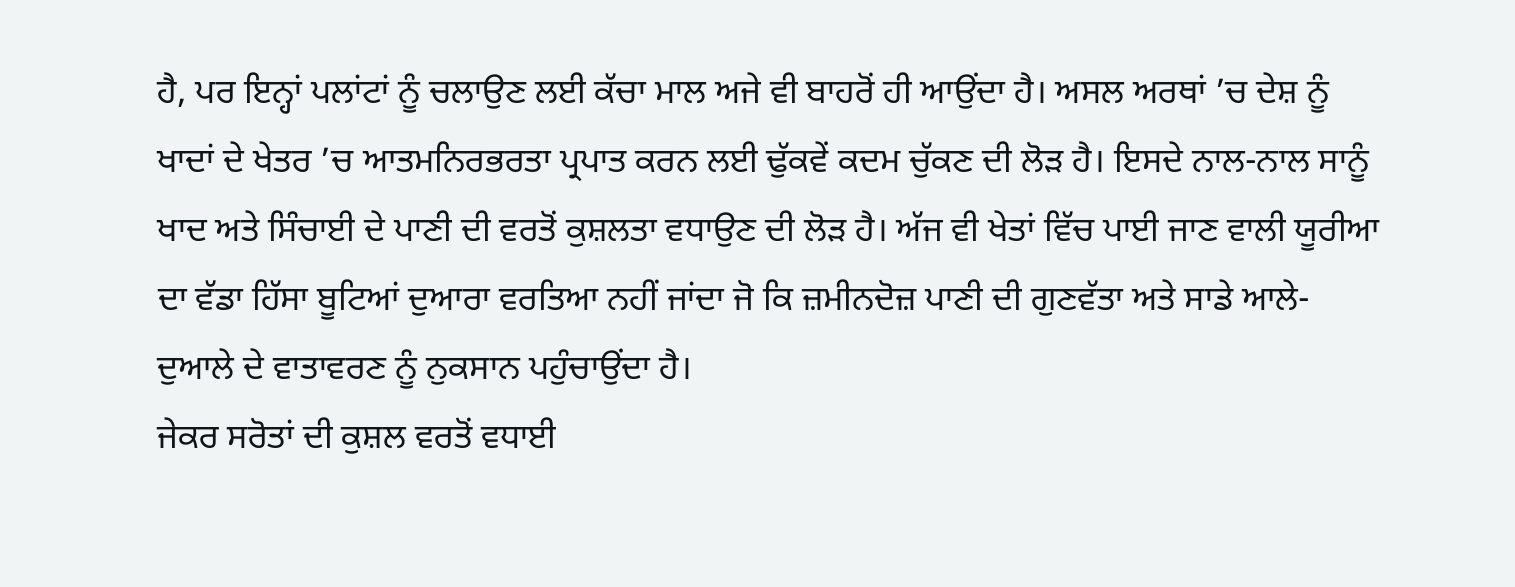ਹੈ, ਪਰ ਇਨ੍ਹਾਂ ਪਲਾਂਟਾਂ ਨੂੰ ਚਲਾਉਣ ਲਈ ਕੱਚਾ ਮਾਲ ਅਜੇ ਵੀ ਬਾਹਰੋਂ ਹੀ ਆਉਂਦਾ ਹੈ। ਅਸਲ ਅਰਥਾਂ ’ਚ ਦੇਸ਼ ਨੂੰ ਖਾਦਾਂ ਦੇ ਖੇਤਰ ’ਚ ਆਤਮਨਿਰਭਰਤਾ ਪ੍ਰਪਾਤ ਕਰਨ ਲਈ ਢੁੱਕਵੇਂ ਕਦਮ ਚੁੱਕਣ ਦੀ ਲੋੜ ਹੈ। ਇਸਦੇ ਨਾਲ-ਨਾਲ ਸਾਨੂੰ ਖਾਦ ਅਤੇ ਸਿੰਚਾਈ ਦੇ ਪਾਣੀ ਦੀ ਵਰਤੋਂ ਕੁਸ਼ਲਤਾ ਵਧਾਉਣ ਦੀ ਲੋੜ ਹੈ। ਅੱਜ ਵੀ ਖੇਤਾਂ ਵਿੱਚ ਪਾਈ ਜਾਣ ਵਾਲੀ ਯੂਰੀਆ ਦਾ ਵੱਡਾ ਹਿੱਸਾ ਬੂਟਿਆਂ ਦੁਆਰਾ ਵਰਤਿਆ ਨਹੀਂ ਜਾਂਦਾ ਜੋ ਕਿ ਜ਼ਮੀਨਦੋਜ਼ ਪਾਣੀ ਦੀ ਗੁਣਵੱਤਾ ਅਤੇ ਸਾਡੇ ਆਲੇ-ਦੁਆਲੇ ਦੇ ਵਾਤਾਵਰਣ ਨੂੰ ਨੁਕਸਾਨ ਪਹੁੰਚਾਉਂਦਾ ਹੈ।
ਜੇਕਰ ਸਰੋਤਾਂ ਦੀ ਕੁਸ਼ਲ ਵਰਤੋਂ ਵਧਾਈ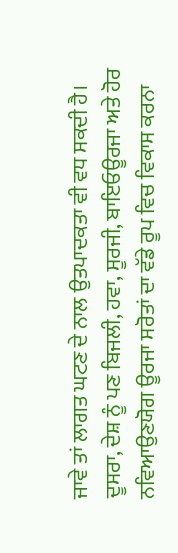ਜਾਵੇ ਤਾਂ ਲਾਗਤ ਘਟਣ ਦੇ ਨਾਲ ਉਤਪਾਦਕਤਾ ਵੀ ਵਧ ਸਕਦੀ ਹੈ। ਦੂਸਰਾ, ਦੇਸ਼ ਨੂੰ ਪਣ ਬਿਜਲੀ, ਹਵਾ, ਸੂਰਜੀ, ਬਾਇਓਊਰਜਾ ਅਤੇ ਹੋਰ ਨਵਿਆਉਣਯੋਗ ਊਰਜਾ ਸਰੋਤਾਂ ਦਾ ਵੱਡੇ ਰੂਪ ਵਿਚ ਵਿਕਾਸ ਕਰਨਾ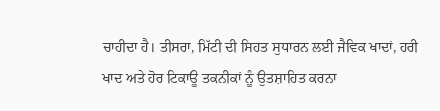ਚਾਹੀਦਾ ਹੈ। ਤੀਸਰਾ, ਮਿੱਟੀ ਦੀ ਸਿਹਤ ਸੁਧਾਰਨ ਲਈ ਜੈਵਿਕ ਖਾਦਾਂ, ਹਰੀ ਖਾਦ ਅਤੇ ਹੋਰ ਟਿਕਾਊ ਤਕਨੀਕਾਂ ਨੂੰ ਉਤਸ਼ਾਹਿਤ ਕਰਨਾ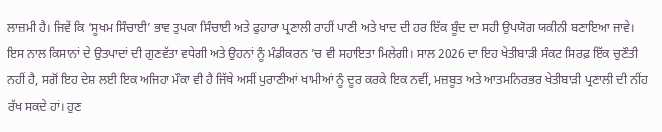ਲਾਜ਼ਮੀ ਹੈ। ਜਿਵੇਂ ਕਿ ‘ਸੂਖਮ ਸਿੰਚਾਈ’ ਭਾਵ ਤੁਪਕਾ ਸਿੰਚਾਈ ਅਤੇ ਫੁਹਾਰਾ ਪ੍ਰਣਾਲੀ ਰਾਹੀਂ ਪਾਣੀ ਅਤੇ ਖਾਦ ਦੀ ਹਰ ਇੱਕ ਬੂੰਦ ਦਾ ਸਹੀ ਉਪਯੋਗ ਯਕੀਨੀ ਬਣਾਇਆ ਜਾਵੇ। ਇਸ ਨਾਲ ਕਿਸਾਨਾਂ ਦੇ ਉਤਪਾਦਾਂ ਦੀ ਗੁਣਵੱਤਾ ਵਧੇਗੀ ਅਤੇ ਉਹਨਾਂ ਨੂੰ ਮੰਡੀਕਰਨ ’ਚ ਵੀ ਸਹਾਇਤਾ ਮਿਲੇਗੀ। ਸਾਲ 2026 ਦਾ ਇਹ ਖੇਤੀਬਾੜੀ ਸੰਕਟ ਸਿਰਫ਼ ਇੱਕ ਚੁਣੌਤੀ ਨਹੀਂ ਹੈ, ਸਗੋਂ ਇਹ ਦੇਸ਼ ਲਈ ਇਕ ਅਜਿਹਾ ਮੌਕਾ ਵੀ ਹੈ ਜਿੱਥੇ ਅਸੀਂ ਪੁਰਾਣੀਆਂ ਖਾਮੀਆਂ ਨੂੰ ਦੂਰ ਕਰਕੇ ਇਕ ਨਵੀਂ, ਮਜ਼ਬੂਤ ਅਤੇ ਆਤਮਨਿਰਭਰ ਖੇਤੀਬਾੜੀ ਪ੍ਰਣਾਲੀ ਦੀ ਨੀਂਹ ਰੱਖ ਸਕਦੇ ਹਾਂ। ਹੁਣ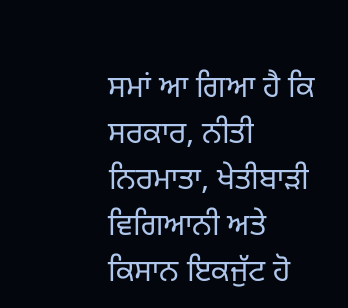ਸਮਾਂ ਆ ਗਿਆ ਹੈ ਕਿ ਸਰਕਾਰ, ਨੀਤੀ ਨਿਰਮਾਤਾ, ਖੇਤੀਬਾੜੀ ਵਿਗਿਆਨੀ ਅਤੇ ਕਿਸਾਨ ਇਕਜੁੱਟ ਹੋ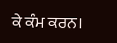ਕੇ ਕੰਮ ਕਰਨ।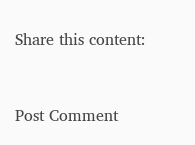Share this content:



Post Comment